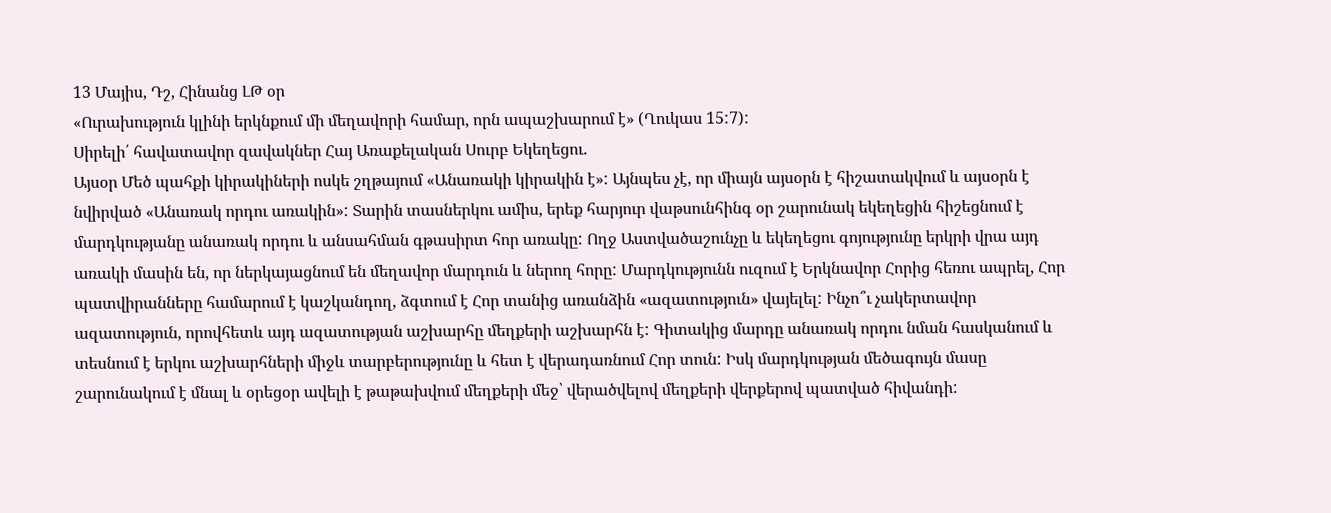13 Մայիս, Դշ, Հինանց ԼԹ օր
«Ուրախություն կլինի երկնքում մի մեղավորի համար, որն ապաշխարում է» (Ղուկաս 15:7):
Սիրելի՛ հավատավոր զավակներ Հայ Առաքելական Սուրբ Եկեղեցու.
Այսօր Մեծ պահքի կիրակիների ոսկե շղթայում «Անառակի կիրակին է»: Այնպես չէ, որ միայն այսօրն է հիշատակվում և այսօրն է նվիրված «Անառակ որդու առակին»: Տարին տասներկու ամիս, երեք հարյուր վաթսունհինգ օր շարունակ եկեղեցին հիշեցնում է մարդկությանը անառակ որդու և անսահման գթասիրտ հոր առակը: Ողջ Աստվածաշունչը և եկեղեցու գոյությունը երկրի վրա այդ առակի մասին են, որ ներկայացնում են մեղավոր մարդուն և ներող հորը: Մարդկությունն ուզում է Երկնավոր Հորից հեռու ապրել, Հոր պատվիրանները համարում է կաշկանդող, ձգտում է Հոր տանից առանձին «ազատություն» վայելել: Ինչո՞ւ չակերտավոր ազատություն, որովհետև այդ ազատության աշխարհը մեղքերի աշխարհն է: Գիտակից մարդը անառակ որդու նման հասկանում և տեսնում է երկու աշխարհների միջև տարբերությունը և հետ է վերադառնում Հոր տուն: Իսկ մարդկության մեծագույն մասը շարունակում է մնալ և օրեցօր ավելի է թաթախվում մեղքերի մեջ՝ վերածվելով մեղքերի վերքերով պատված հիվանդի: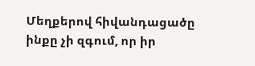Մեղքերով հիվանդացածը ինքը չի զգում, որ իր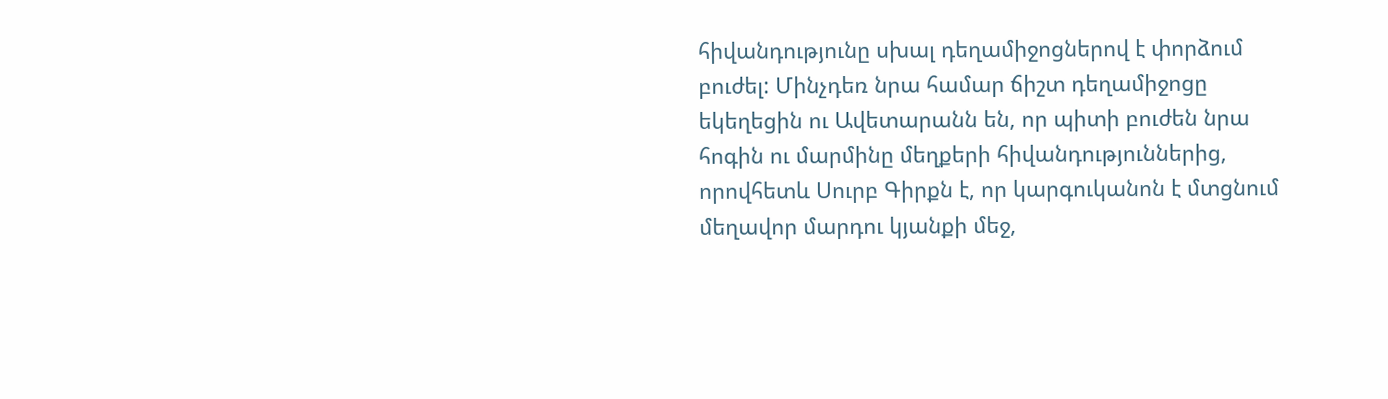հիվանդությունը սխալ դեղամիջոցներով է փորձում բուժել: Մինչդեռ նրա համար ճիշտ դեղամիջոցը եկեղեցին ու Ավետարանն են, որ պիտի բուժեն նրա հոգին ու մարմինը մեղքերի հիվանդություններից, որովհետև Սուրբ Գիրքն է, որ կարգուկանոն է մտցնում մեղավոր մարդու կյանքի մեջ,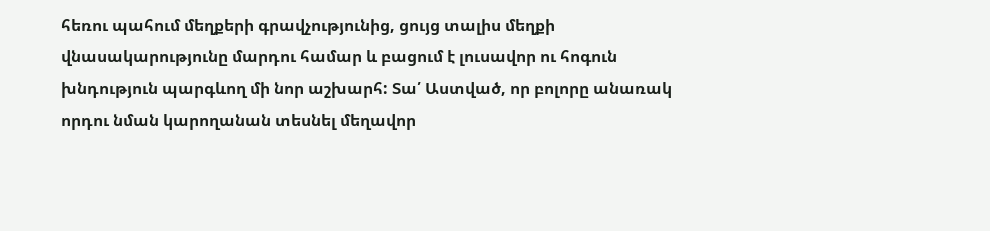հեռու պահում մեղքերի գրավչությունից, ցույց տալիս մեղքի վնասակարությունը մարդու համար և բացում է լուսավոր ու հոգուն խնդություն պարգևող մի նոր աշխարհ: Տա՛ Աստված, որ բոլորը անառակ որդու նման կարողանան տեսնել մեղավոր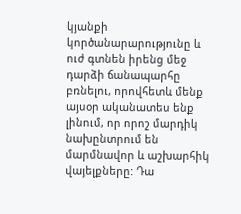կյանքի կործանարարությունը և ուժ գտնեն իրենց մեջ դարձի ճանապարհը բռնելու, որովհետև մենք այսօր ականատես ենք լինում, որ որոշ մարդիկ նախընտրում են մարմնավոր և աշխարհիկ վայելքները: Դա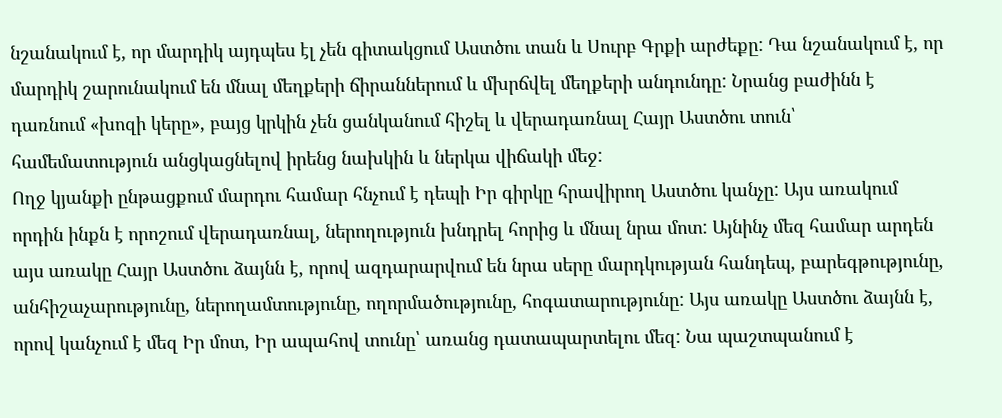նշանակում է, որ մարդիկ այդպես էլ չեն գիտակցում Աստծու տան և Սուրբ Գրքի արժեքը: Դա նշանակում է, որ մարդիկ շարունակում են մնալ մեղքերի ճիրաններում և մխրճվել մեղքերի անդունդը: Նրանց բաժինն է դառնում «խոզի կերը», բայց կրկին չեն ցանկանում հիշել և վերադառնալ Հայր Աստծու տուն՝ համեմատություն անցկացնելով իրենց նախկին և ներկա վիճակի մեջ:
Ողջ կյանքի ընթացքում մարդու համար հնչում է դեպի Իր գիրկը հրավիրող Աստծու կանչը: Այս առակում որդին ինքն է որոշում վերադառնալ, ներողություն խնդրել հորից և մնալ նրա մոտ: Այնինչ մեզ համար արդեն այս առակը Հայր Աստծու ձայնն է, որով ազդարարվում են նրա սերը մարդկության հանդեպ, բարեգթությունը, անհիշաչարությունը, ներողամտությունը, ողորմածությունը, հոգատարությունը: Այս առակը Աստծու ձայնն է, որով կանչում է մեզ Իր մոտ, Իր ապահով տունը՝ առանց դատապարտելու մեզ: Նա պաշտպանում է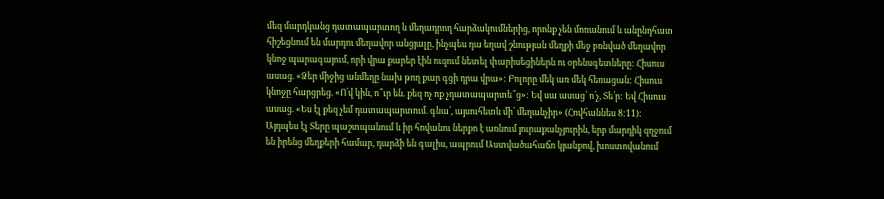մեզ մարդկանց դատապարտող և մեղադրող հարձակումներից, որոնք չեն մոռանում և անընդհատ հիշեցնում են մարդու մեղավոր անցյալը, ինչպես դա եղավ շնության մեղքի մեջ բռնված մեղավոր կնոջ պարագայում, որի վրա քարեր էին ուզում նետել փարիսեցիներն ու օրենսգետները: Հիսուս ասաց. «Ձեր միջից անմեղը նախ թող քար գցի դրա վրա»: Բոլորը մեկ առ մեկ հեռացան: Հիսուս կնոջը հարցրեց. «Ո՛վ կին, ո՞ւր են. քեզ ոչ ոք չդատապարտե՞ց»: Եվ սա ասաց՝ ո՛չ, Տե՛ր: Եվ Հիսուս ասաց. «Ես էլ քեզ չեմ դատապարտում. գնա՛, այսուհետև մի՛ մեղանչիր» (Հովհաննես 8:11):
Այդպես էլ Տերը պաշտպանում և իր հովանու ներքո է առնում յուրաքանչյուրին, երբ մարդիկ զղջում են իրենց մեղքերի համար, դարձի են գալիս, ապրում Աստվածահաճո կյանքով, խոստովանում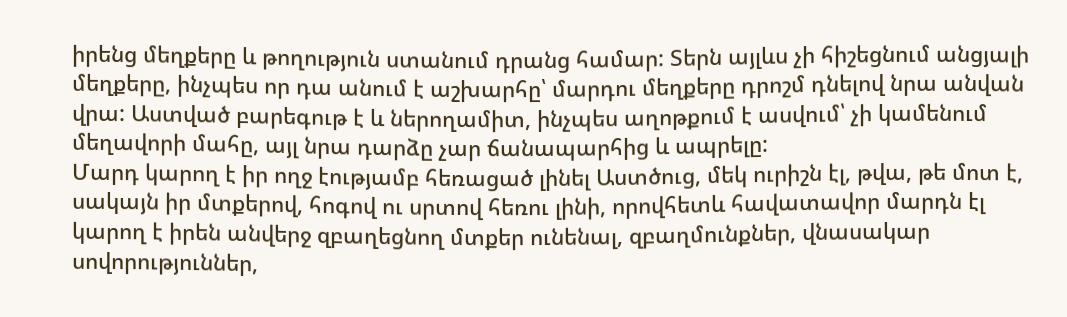իրենց մեղքերը և թողություն ստանում դրանց համար: Տերն այլևս չի հիշեցնում անցյալի մեղքերը, ինչպես որ դա անում է աշխարհը՝ մարդու մեղքերը դրոշմ դնելով նրա անվան վրա: Աստված բարեգութ է և ներողամիտ, ինչպես աղոթքում է ասվում՝ չի կամենում մեղավորի մահը, այլ նրա դարձը չար ճանապարհից և ապրելը:
Մարդ կարող է իր ողջ էությամբ հեռացած լինել Աստծուց, մեկ ուրիշն էլ, թվա, թե մոտ է, սակայն իր մտքերով, հոգով ու սրտով հեռու լինի, որովհետև հավատավոր մարդն էլ կարող է իրեն անվերջ զբաղեցնող մտքեր ունենալ, զբաղմունքներ, վնասակար սովորություններ,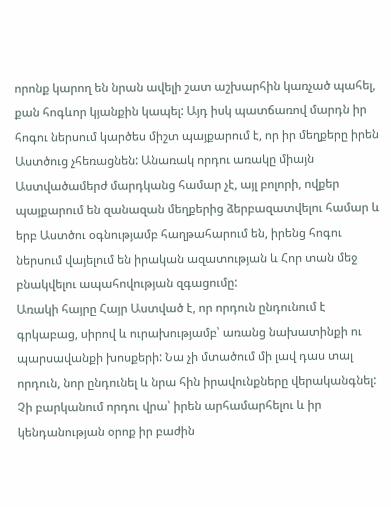որոնք կարող են նրան ավելի շատ աշխարհին կառչած պահել, քան հոգևոր կյանքին կապել: Այդ իսկ պատճառով մարդն իր հոգու ներսում կարծես միշտ պայքարում է, որ իր մեղքերը իրեն Աստծուց չհեռացնեն: Անառակ որդու առակը միայն Աստվածամերժ մարդկանց համար չէ, այլ բոլորի, ովքեր պայքարում են զանազան մեղքերից ձերբազատվելու համար և երբ Աստծու օգնությամբ հաղթահարում են, իրենց հոգու ներսում վայելում են իրական ազատության և Հոր տան մեջ բնակվելու ապահովության զգացումը:
Առակի հայրը Հայր Աստված է, որ որդուն ընդունում է գրկաբաց, սիրով և ուրախությամբ՝ առանց նախատինքի ու պարսավանքի խոսքերի: Նա չի մտածում մի լավ դաս տալ որդուն, նոր ընդունել և նրա հին իրավունքները վերականգնել: Չի բարկանում որդու վրա՝ իրեն արհամարհելու և իր կենդանության օրոք իր բաժին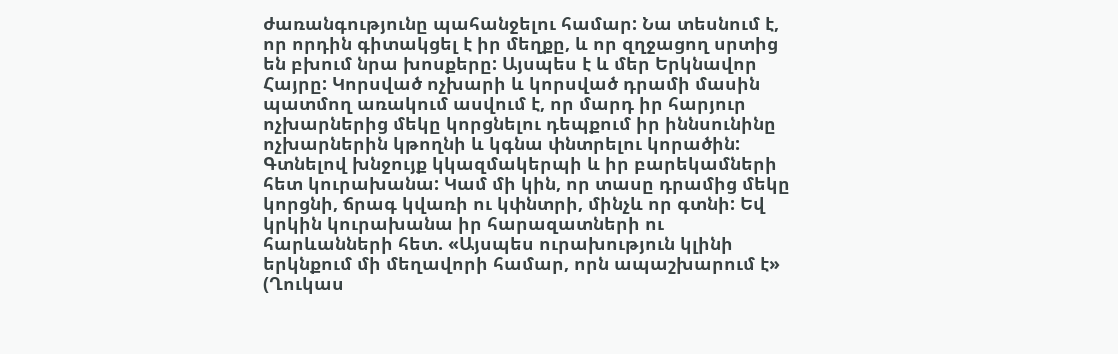ժառանգությունը պահանջելու համար: Նա տեսնում է, որ որդին գիտակցել է իր մեղքը, և որ զղջացող սրտից են բխում նրա խոսքերը: Այսպես է և մեր Երկնավոր Հայրը: Կորսված ոչխարի և կորսված դրամի մասին պատմող առակում ասվում է, որ մարդ իր հարյուր ոչխարներից մեկը կորցնելու դեպքում իր իննսունինը ոչխարներին կթողնի և կգնա փնտրելու կորածին: Գտնելով խնջույք կկազմակերպի և իր բարեկամների հետ կուրախանա: Կամ մի կին, որ տասը դրամից մեկը կորցնի, ճրագ կվառի ու կփնտրի, մինչև որ գտնի: Եվ կրկին կուրախանա իր հարազատների ու հարևանների հետ. «Այսպես ուրախություն կլինի երկնքում մի մեղավորի համար, որն ապաշխարում է» (Ղուկաս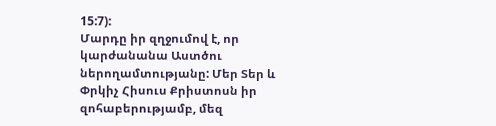15:7):
Մարդը իր զղջումով է, որ կարժանանա Աստծու ներողամտությանը: Մեր Տեր և Փրկիչ Հիսուս Քրիստոսն իր զոհաբերությամբ, մեզ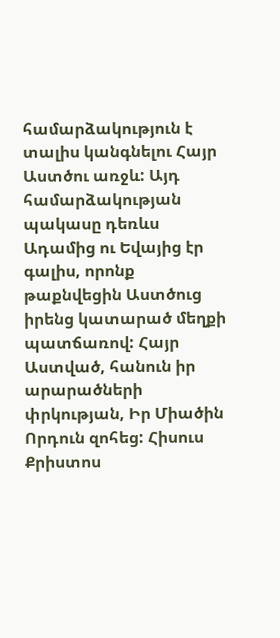համարձակություն է տալիս կանգնելու Հայր Աստծու առջև: Այդ համարձակության պակասը դեռևս Ադամից ու Եվայից էր գալիս, որոնք թաքնվեցին Աստծուց իրենց կատարած մեղքի պատճառով: Հայր Աստված, հանուն իր արարածների փրկության, Իր Միածին Որդուն զոհեց: Հիսուս Քրիստոս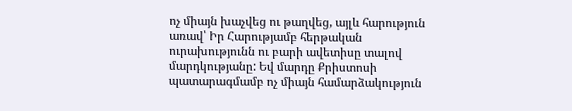ոչ միայն խաչվեց ու թաղվեց, այլև հարություն առավ՝ Իր Հարությամբ հերթական ուրախությունն ու բարի ավետիսը տալով մարդկությանը: Եվ մարդը Քրիստոսի պատարագմամբ ոչ միայն համարձակություն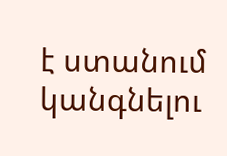է ստանում կանգնելու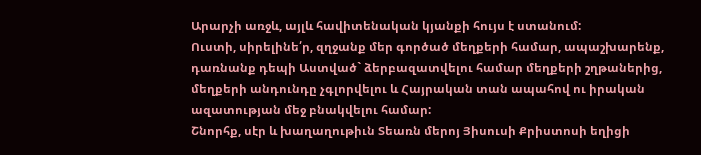Արարչի առջև, այլև հավիտենական կյանքի հույս է ստանում:
Ուստի, սիրելինե՛ր, զղջանք մեր գործած մեղքերի համար, ապաշխարենք, դառնանք դեպի Աստված` ձերբազատվելու համար մեղքերի շղթաներից, մեղքերի անդունդը չգլորվելու և Հայրական տան ապահով ու իրական ազատության մեջ բնակվելու համար:
Շնորհք, սէր և խաղաղութիւն Տեառն մերոյ Յիսուսի Քրիստոսի եղիցի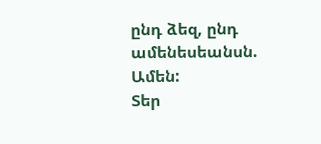ընդ ձեզ, ընդ ամենեսեանսն. Ամեն:
Տեր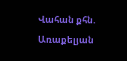Վահան քհն. Առաքելյան